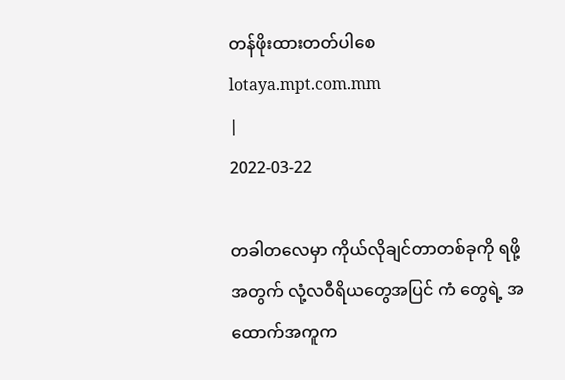တန်ဖိုးထားတတ်ပါစေ
lotaya.mpt.com.mm
|
2022-03-22

တခါတလေမှာ ကိုယ်လိုချင်တာတစ်ခုကို ရဖို့အတွက် လုံ့လဝီရိယတွေအပြင် ကံ တွေရဲ့ အထောက်အကူက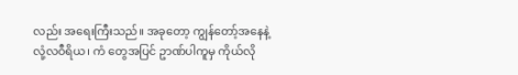လည်း အရေးကြီးသည်။ အခုတော့ ကျွန်တော့်အနေနဲ့ လုံ့လဝီရိယ၊ ကံ တွေအပြင် ဥာဏ်ပါကူမှ ကိုယ်လို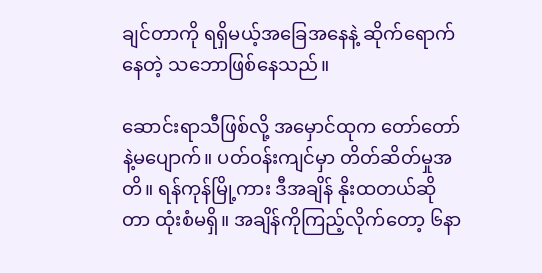ချင်တာကို ရရှိမယ့်အခြေအနေနဲ့ ဆိုက်ရောက်နေတဲ့ သဘောဖြစ်နေသည်။

ဆောင်းရာသီဖြစ်လို့ အမှောင်ထုက တော်တော်နဲ့မပျောက်။ ပတ်ဝန်းကျင်မှာ တိတ်ဆိတ်မှုအတိ။ ရန်ကုန်မြို့ကား ဒီအချိန် နိုးထတယ်ဆိုတာ ထုံးစံမရှိ။ အချိန်ကိုကြည့်လိုက်တော့ ၆နာ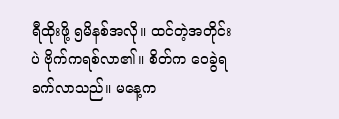ရီထိုးဖို့ ၅မိနစ်အလို။ ထင်တဲ့အတိုင်းပဲ ဗိုက်ကရစ်လာ၏။ စိတ်က ဝေခွဲရခက်လာသည်။ မနေ့က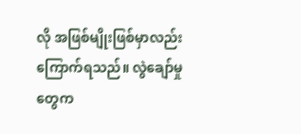လို အဖြစ်မျိုးဖြစ်မှာလည်း ကြောက်ရသည်။ လွဲချော်မှုတွေက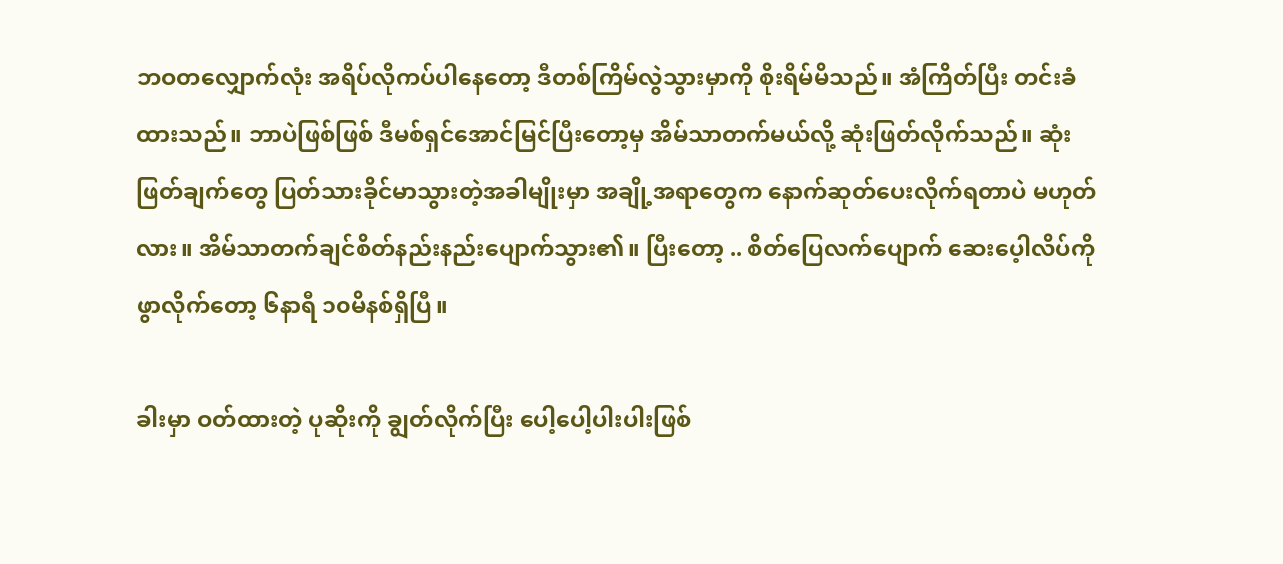ဘဝတလျှောက်လုံး အရိပ်လိုကပ်ပါနေတော့ ဒီတစ်ကြိမ်လွဲသွားမှာကို စိုးရိမ်မိသည်။ အံကြိတ်ပြီး တင်းခံထားသည်။ ဘာပဲဖြစ်ဖြစ် ဒီမစ်ရှင်အောင်မြင်ပြီးတော့မှ အိမ်သာတက်မယ်လို့ ဆုံးဖြတ်လိုက်သည်။ ဆုံးဖြတ်ချက်တွေ ပြတ်သားခိုင်မာသွားတဲ့အခါမျိုးမှာ အချို့အရာတွေက နောက်ဆုတ်ပေးလိုက်ရတာပဲ မဟုတ်လား။ အိမ်သာတက်ချင်စိတ်နည်းနည်းပျောက်သွား၏။ ပြီးတော့ .. စိတ်ပြေလက်ပျောက် ဆေးပေ့ါလိပ်ကို ဖွာလိုက်တော့ ၆နာရီ ၁၀မိနစ်ရှိပြီ။

ခါးမှာ ဝတ်ထားတဲ့ ပုဆိုးကို ချွတ်လိုက်ပြီး ပေါ့‌ပေါ့ပါးပါးဖြစ်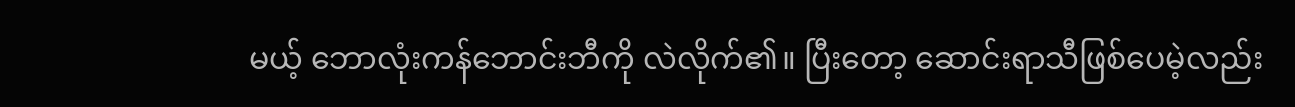မယ့် ဘောလုံးကန်ဘောင်းဘီကို လဲလိုက်၏။ ပြီးတော့ ဆောင်းရာသီဖြစ်ပေမဲ့လည်း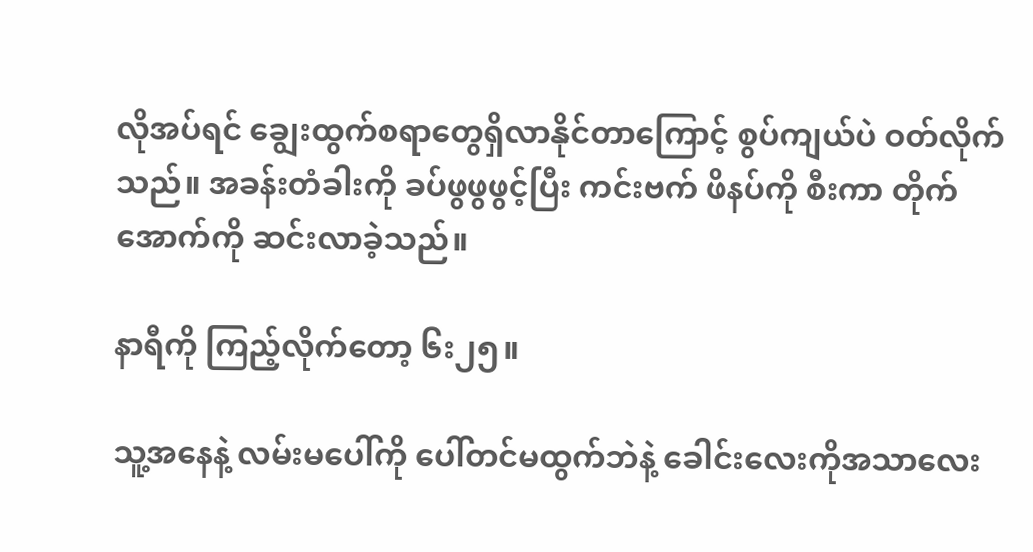လိုအပ်ရင် ချွေးထွက်စရာတွေရှိလာနိုင်တာကြောင့် စွပ်ကျယ်ပဲ ဝတ်လိုက်သည်။ အခန်းတံခါးကို ခပ်ဖွဖွဖွင့်ပြီး ကင်းဗက် ဖိနပ်ကို စီးကာ တိုက်အောက်ကို ဆင်းလာခဲ့သည်။

နာရီကို ကြည့်လိုက်တော့ ၆း၂၅။

သူ့အနေနဲ့ လမ်းမပေါ်ကို ပေါ်တင်မထွက်ဘဲနဲ့ ခေါင်းလေးကိုအသာလေး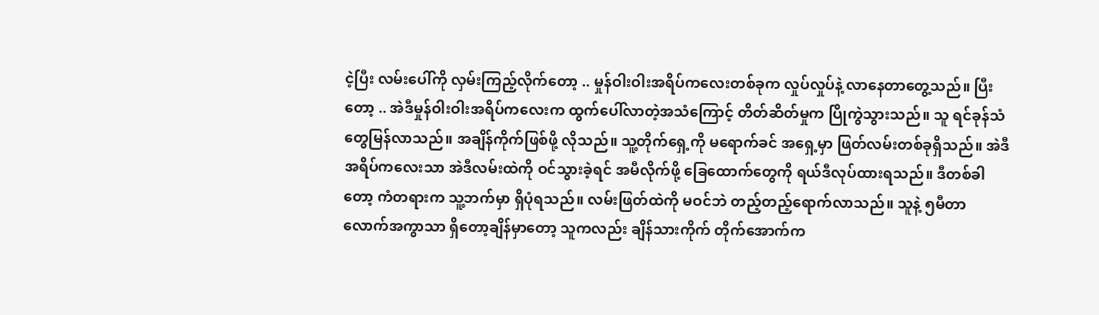ငဲ့ပြီး လမ်းပေါ်ကို လှမ်းကြည့်လိုက်တော့ .. မှုန်ဝါးဝါးအရိပ်ကလေးတစ်ခုက လှုပ်လှုပ်နဲ့ လာနေတာတွေ့သည်။ ပြီးတော့ .. အဲဒီမှုန်ဝါးဝါးအရိပ်ကလေးက ထွက်ပေါ်လာတဲ့အသံကြောင့် တိတ်ဆိတ်မှုက ပြိုကွဲသွားသည်။ သူ ရင်ခုန်သံတွေမြန်လာသည်။ အချိန်ကိုက်ဖြစ်ဖို့ လိုသည်။ သူ့တိုက်ရှေ့ကို မရောက်ခင် အရှေ့မှာ ဖြတ်လမ်းတစ်ခုရှိသည်။ အဲဒီ အရိပ်ကလေးသာ အဲဒီလမ်းထဲကို ဝင်သွားခဲ့ရင် အမီလိုက်ဖို့ ခြေထောက်တွေကို ရယ်ဒီလုပ်ထားရသည်။ ဒီတစ်ခါတော့ ကံတရားက သူ့ဘက်မှာ ရှိပုံရသည်။ လမ်းဖြတ်ထဲကို မဝင်ဘဲ တည့်တည့်ရောက်လာသည်။ သူနဲ့ ၅မီတာလောက်အကွာသာ ရှိတော့ချိန်မှာတော့ သူကလည်း ချိန်သားကိုက် တိုက်အောက်က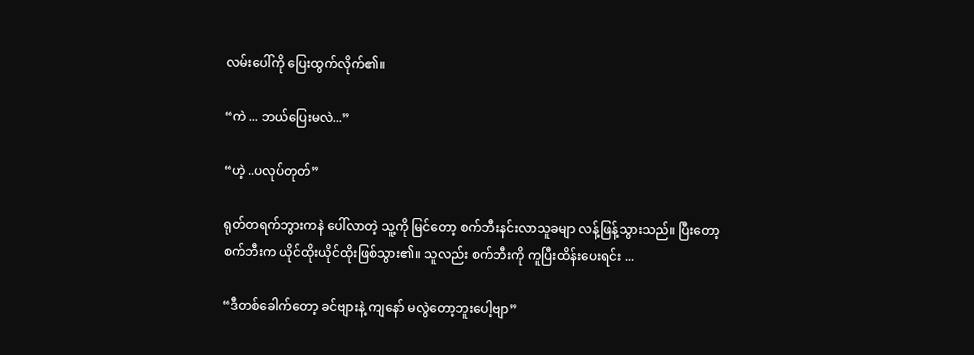လမ်းပေါ်ကို ပြေးထွက်လိုက်၏။

“ကဲ ... ဘယ်ပြေးမလဲ...”

“ဟဲ့ ..ပလုပ်တုတ်”

ရုတ်တရက်ဘွားကနဲ ပေါ်လာတဲ့ သူ့ကို မြင်တော့ စက်ဘီးနင်းလာသူခမျာ လန့်ဖြန့်သွားသည်။ ပြီးတော့ စက်ဘီးက ယိုင်ထိုးယိုင်ထိုးဖြစ်သွား၏။ သူလည်း စက်ဘီးကို ကူပြီးထိန်းပေးရင်း ...

“ဒီတစ်ခေါက်တော့ ခင်ဗျားနဲ့ ကျနော် မလွဲတော့ဘူးပေါ့ဗျာ”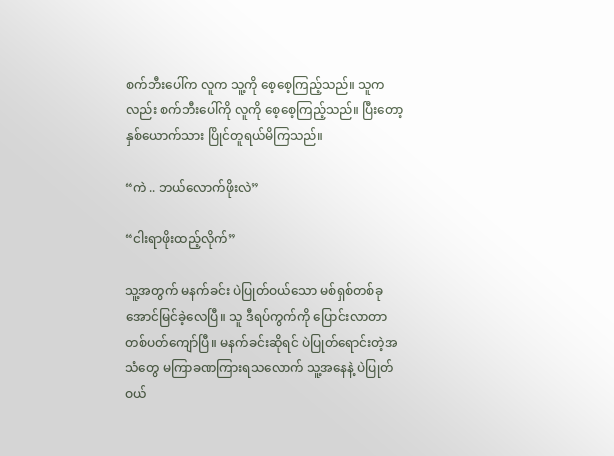စက်ဘီးပေါ်က လူက သူ့ကို စေ့စေ့ကြည့်သည်။ သူကလည်း စက်ဘီးပေါ်ကို လူကို စေ့စေ့ကြည့်သည်။ ပြီးတော့ နှစ်ယောက်သား ပြိုင်တူရယ်မိကြသည်။

“ကဲ .. ဘယ်လောက်ဖိုးလဲ”

“ငါးရာဖိုးထည့်လိုက်”

သူ့အတွက် မနက်ခင်း ပဲပြုတ်ဝယ်သော မစ်ရှစ်တစ်ခု အောင်မြင်ခဲ့လေပြီ။ သူ ဒီရပ်ကွက်ကို ပြောင်းလာတာ တစ်ပတ်ကျော်ပြီ။ မနက်ခင်းဆိုရင် ပဲပြုတ်ရောင်းတဲ့အသံတွေ မကြာခဏကြားရသလောက် သူ့အနေနဲ့ ပဲပြုတ်ဝယ်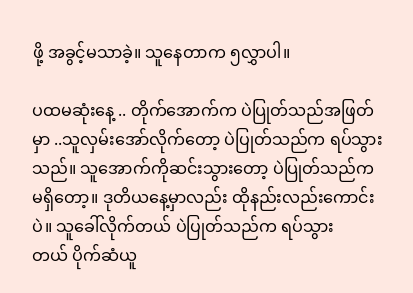ဖို့ အခွင့်မသာခဲ့။ သူနေတာက ၅လွှာပါ။

ပထမဆုံးနေ့ .. တိုက်အောက်က ပဲပြုတ်သည်အဖြတ်မှာ ..သူလှမ်းအော်လိုက်တော့ ပဲပြုတ်သည်က ရပ်သွားသည်။ သူအောက်ကိုဆင်းသွားတော့ ပဲပြုတ်သည်က မရှိတော့။ ဒုတိယနေ့မှာလည်း ထိုနည်းလည်းကောင်းပဲ။ သူခေါ်လိုက်တယ် ပဲပြုတ်သည်က ရပ်သွားတယ် ‌ပိုက်ဆံယူ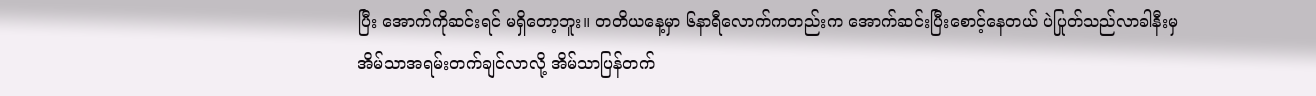ပြီး အောက်ကိုဆင်းရင် မရှိတော့ဘူး။ တတိယနေ့မှာ ၆နာရီလောက်ကတည်းက အောက်ဆင်းပြီးစောင့်နေတယ် ပဲပြုတ်သည်လာခါနီးမှ အိမ်သာအရမ်းတက်ချင်လာလို့ အိမ်သာပြန်တက်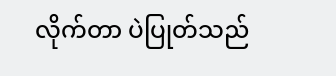လိုက်တာ ပဲပြုတ်သည်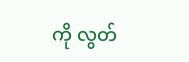ကို လွတ်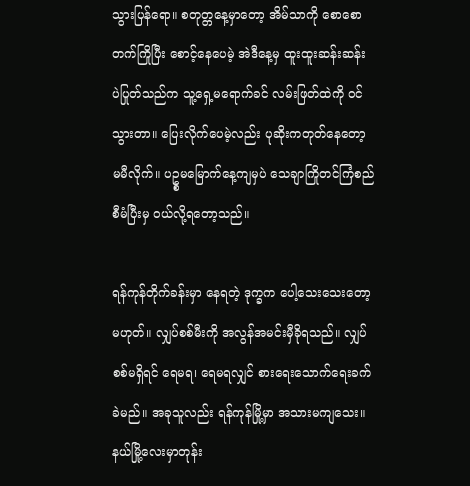သွားပြန်ရော။ စတုတ္တနေ့မှာတော့ အိမ်သာကို စောစောတက်ကြိုပြီး စောင့်နေပေမဲ့ အဲဒီနေ့မှ ထူးထူးဆန်းဆန်း ပဲပြုတ်သည်က သူ့ရှေ့မရောက်ခင် လမ်းဖြတ်ထဲကို ဝင်သွားတာ။ ပြေးလိုက်ပေမဲ့လည်း ပုဆိုးကတုတ်နေတော့ မမီလိုက်။ ပဥ္စမမြောက်နေ့ကျမှပဲ သေချာကြိုတင်ကြံစည်စီမံပြီးမှ ဝယ်လို့ရတော့သည်။

ရန်ကုန်တိုက်ခန်းမှာ နေရတဲ့ ဒုက္ခက ပေါ့သေးသေးတော့မဟုတ်။ လျှပ်စစ်မီးကို အလွန်အမင်းမှီခိုရသည်။ လျှပ်စစ်မရှိရင် ရေမရ၊ ရေမရလျှင် စားရေးသောက်ရေးခက်ခဲမည်။ အခုသူလည်း ရန်ကုန်မြို့မှာ အသားမကျသေး။ နယ်မြို့လေးမှာတုန်း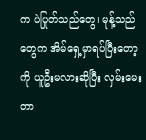က ပဲပြုတ်သည်တွေ၊ မုန့်သည်တွေက အိမ်ရှေ့မှာရပ်ပြီးတော့ကို ယူဦးမလားဆိုပြီး လှမ်းမေးတာ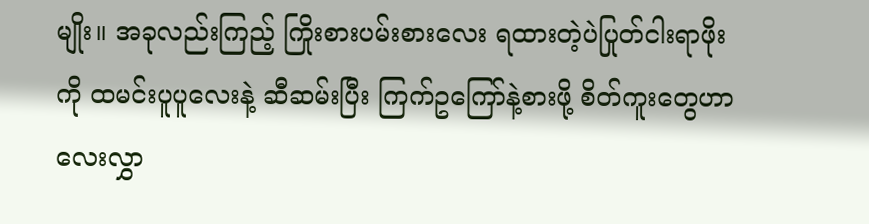မျိုး။ အခုလည်းကြည့် ကြိုးစားပမ်းစားလေး ရထားတဲ့ပဲပြုတ်ငါးရာဖိုးကို ထမင်းပူပူလေးနဲ့ ဆီဆမ်းပြီး ကြက်ဥကြော်နဲ့စားဖို့ စိတ်ကူးတွေဟာ လေးလွှာ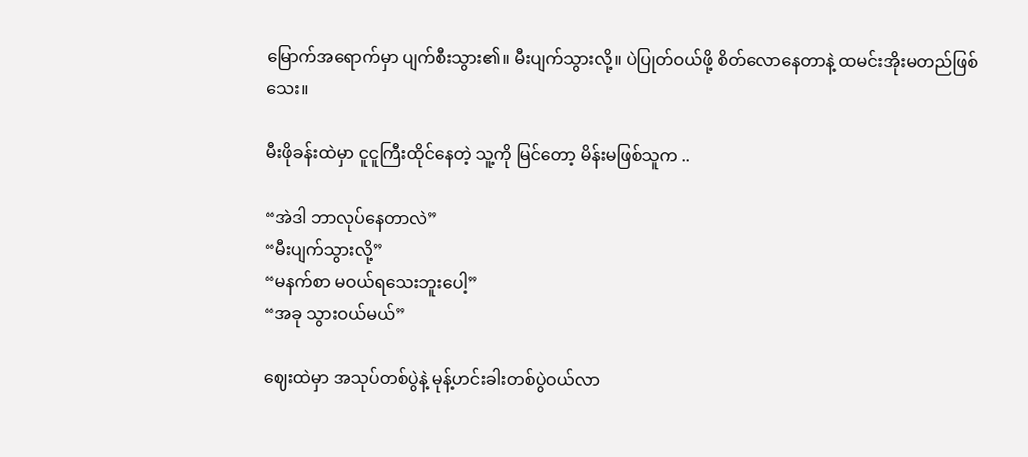မြောက်အရောက်မှာ ပျက်စီးသွား၏။ မီးပျက်သွားလို့။ ပဲပြုတ်ဝယ်ဖို့ စိတ်လောနေတာနဲ့ ထမင်းအိုးမတည်ဖြစ်သေး။

မီးဖိုခန်းထဲမှာ ငူငူကြီးထိုင်နေတဲ့ သူ့ကို မြင်တော့ မိန်းမဖြစ်သူက ..

“အဲဒါ ဘာလုပ်နေတာလဲ”
“မီးပျက်သွားလို့”
“မနက်စာ မဝယ်ရသေးဘူးပေါ့”
“အခု သွားဝယ်မယ်”

ဈေးထဲမှာ အသုပ်တစ်ပွဲနဲ့ မုန့်ဟင်းခါးတစ်ပွဲဝယ်လာ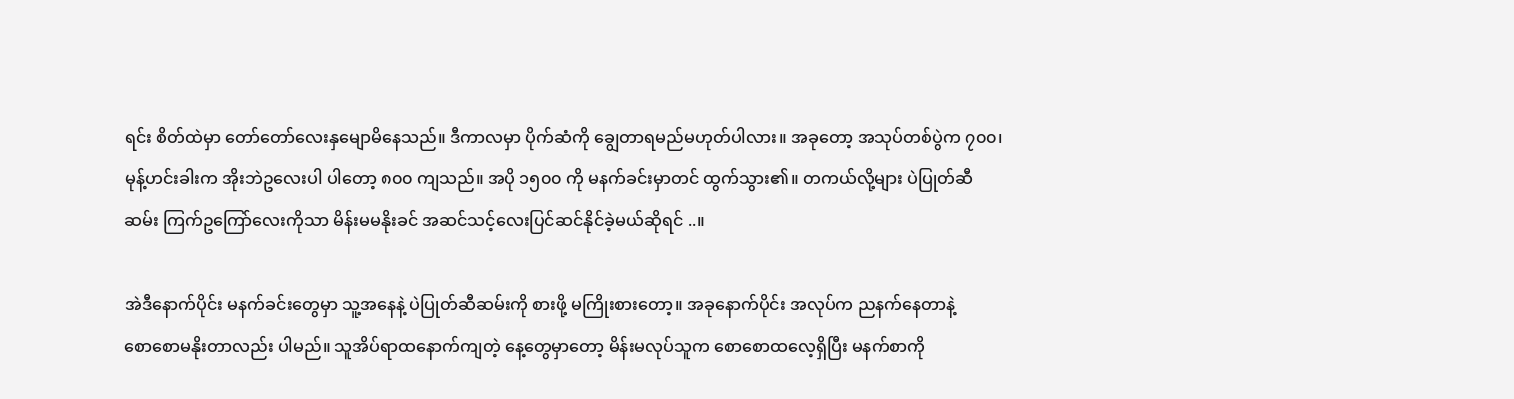ရင်း စိတ်ထဲမှာ တော်တော်လေးနှမျောမိနေသည်။ ဒီကာလမှာ ပိုက်ဆံကို ချွေတာရမည်မဟုတ်ပါလား။ အခုတော့ အသုပ်တစ်ပွဲက ၇၀၀၊ မုန့်ဟင်းခါးက အိုးဘဲဥလေးပါ ပါတော့ ၈၀၀ ကျသည်။ အပို ၁၅၀၀ ကို မနက်ခင်းမှာတင် ထွက်သွား၏။ တကယ်လို့များ ပဲပြုတ်ဆီဆမ်း ကြက်ဥကြော်လေးကိုသာ မိန်းမမနိုးခင် အဆင်သင့်လေးပြင်ဆင်နိုင်ခဲ့မယ်ဆိုရင် ..။

အဲဒီနောက်ပိုင်း မနက်ခင်းတွေမှာ သူ့အနေနဲ့ ပဲပြုတ်ဆီဆမ်းကို စားဖို့ မကြိုးစားတော့။ အခုနောက်ပိုင်း အလုပ်က ညနက်နေတာနဲ့ စော‌စောမနိုးတာလည်း ပါမည်။ သူအိပ်ရာထနောက်ကျတဲ့ နေ့တွေမှာတော့ မိန်းမလုပ်သူက စောစောထလေ့ရှိပြီး မနက်စာကို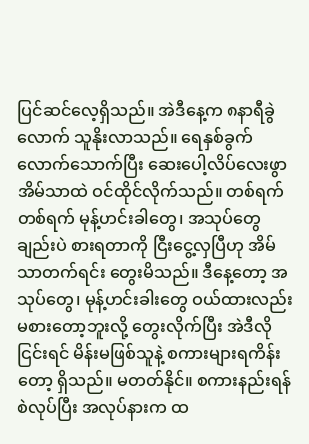ပြင်ဆင်လေ့ရှိသည်။ အဲဒီနေ့က ၈နာရီခွဲလောက် သူနိုးလာသည်။ ရေနှစ်ခွက်လောက်သောက်ပြီး ဆေးပေါ့လိပ်လေးဖွာ အိမ်သာထဲ ဝင်ထိုင်လိုက်သည်။ တစ်ရက်တစ်ရက် မုန့်ဟင်းခါတွေ၊ အသုပ်တွေချည်းပဲ စားရတာကို ငြီးငွေ့လှပြီဟု အိမ်သာတက်ရင်း တွေးမိသည်။ ဒီနေ့တော့ အသုပ်တွေ၊ မုန့်ဟင်းခါးတွေ ဝယ်ထားလည်း မစားတော့ဘူးလို့ တွေးလိုက်ပြီး အဲဒီလို ငြင်းရင် မိန်းမဖြစ်သူနဲ့ စကားများရကိန်းတော့ ရှိသည်။ မတတ်နိုင်။ စကားနည်းရန်စဲလုပ်ပြီး အလုပ်နားက ထ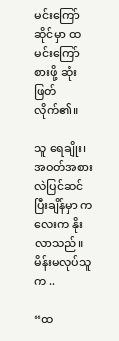မင်းကြော်ဆိုင်မှာ ထမင်းကြော်စားဖို့ ဆုံးဖြတ်လိုက်၏။

သူ ‌ရေချိုး၊ အဝတ်အစားလဲပြင်ဆင်ပြီးချိန်မှာ ကလေးက နိုးလာသည်။ မိန်းမလုပ်သူက ..

“ထ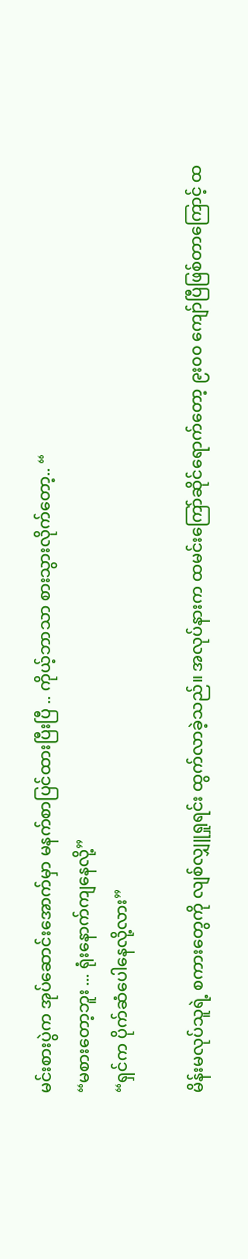မင်းစားပွဲက အုပ်ဆောင်းအောက်မှာ မနက်စာပြင်ထားပြီးပြီ .. ကိုယ့်ဘာသာ စားသွားလိုက်တော့.. “
“မစားတော့ဘူး ... ရုံးနောက်ကျနေလို့”
“ရှင်က ပိုက်ဆံပေါနေလို့လား”

မိန်းမလုပ်သူရဲ့ စကားတွေကို လျစ်လျှူရှုရင်း ထွက်လာခဲ့သည်။ အလုပ်နားက ထမင်းကြော်ဆိုင်ရောက်တော့ ၉း၀၀ ကျော်ပြီဖြစ်တာကြောင့် ထ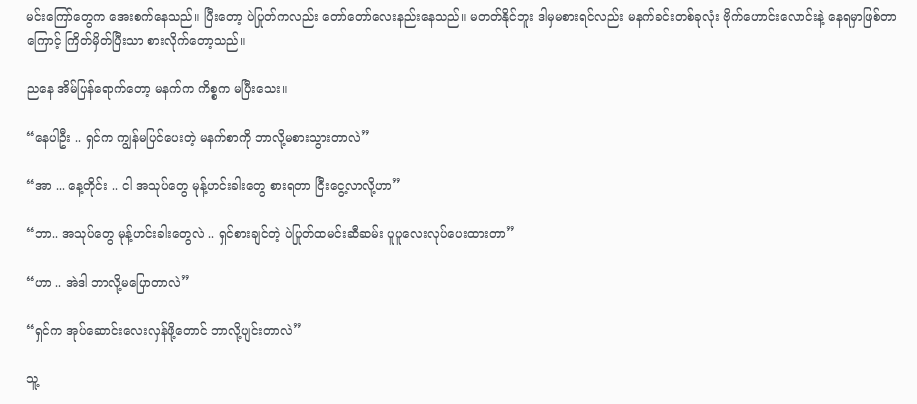မင်းကြော်တွေက အေးစက်နေသည်။ ပြီးတော့ ပဲပြုတ်ကလည်း တော်‌တော်လေးနည်းနေသည်။ မတတ်နိုင်ဘူး ဒါမှမစားရင်လည်း မနက်ခင်းတစ်ခုလုံး ဗိုက်ဟောင်းလောင်းနဲ့ နေရမှာဖြစ်တာကြောင့် ကြိတ်မှိတ်ပြီးသာ စားလိုက်တော့သည်။

ညနေ အိမ်ပြန်ရောက်တော့ မနက်က ကိစ္စက မပြီးသေး။

“နေပါဦး .. ရှင်က ကျွန်မပြင်ပေးတဲ့ မနက်စာကို ဘာလို့မစားသွားတာလဲ”

“အာ ... နေ့တိုင်း .. ငါ အသုပ်တွေ မုန့်ဟင်းခါးတွေ စားရတာ ငြီးငွေ့လာလို့ဟာ”

“ဘာ.. အသုပ်တွေ မုန့်ဟင်းခါးတွေလဲ .. ရှင်စားချင်တဲ့ ပဲပြုတ်ထမင်းဆီဆမ်း ပူပူလေးလုပ်ပေးထားတာ”

“ဟာ .. အဲဒါ ဘာလို့မပြောတာလဲ”

“ရှင်က အုပ်ဆောင်းလေးလှန်ဖို့တောင် ဘာလို့ပျင်းတာလဲ”

သူ့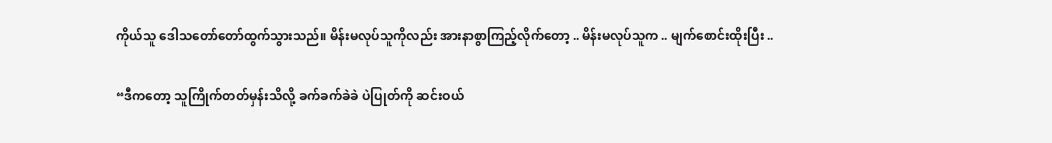ကိုယ်သူ ဒေါသတော်တော်ထွက်သွားသည်။ မိန်းမလုပ်သူကိုလည်း အားနာစွာကြည့်လိုက်တော့ .. မိန်းမလုပ်သူက .. မျက်စောင်းထိုးပြီး ..

“ဒီကတော့ သူကြိုက်တတ်မှန်းသိလို့ ခက်ခက်ခဲခဲ ပဲပြုတ်ကို ဆင်းဝယ်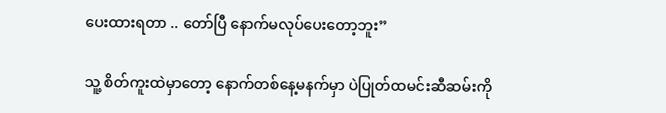ပေးထားရတာ .. တော်ပြီ နောက်မလုပ်ပေးတော့ဘူး”

သူ့ စိတ်ကူးထဲမှာတော့ နောက်တစ်နေ့မနက်မှာ ပဲပြုတ်ထမင်းဆီဆမ်းကို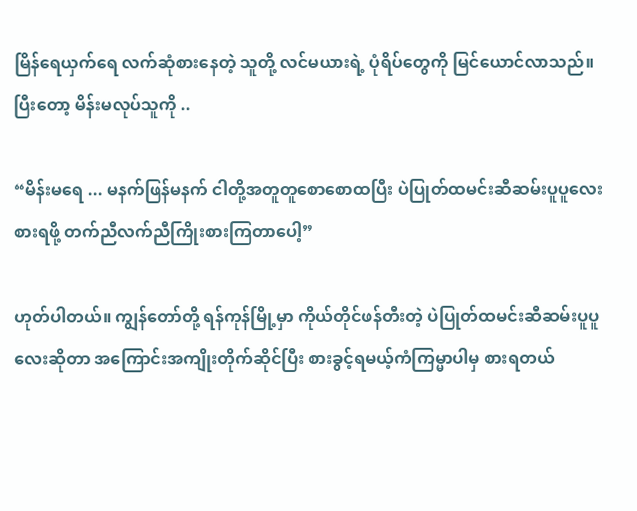မြိန်ရေယှက်ရေ လက်ဆုံစားနေတဲ့ သူတို့ လင်မယားရဲ့ ပုံရိပ်တွေကို မြင်ယောင်လာသည်။ ပြီးတော့ မိန်းမလုပ်သူကို ..

“မိန်းမရေ ... မနက်ဖြန်မနက် ငါတို့အတူတူစောစောထပြီး ပဲပြုတ်ထမင်းဆီဆမ်းပူပူလေးစားရဖို့ တက်ညီလက်ညီကြိုးစားကြတာပေါ့”

ဟုတ်ပါတယ်။ ကျွန်တော်တို့ ရန်ကုန်မြို့မှာ ကိုယ်တိုင်ဖန်တီးတဲ့ ပဲပြုတ်ထမင်းဆီဆမ်းပူပူလေးဆိုတာ အကြောင်းအကျိုးတိုက်ဆိုင်ပြီး စားခွင့်ရမယ့်ကံကြမ္မာပါမှ စားရတယ်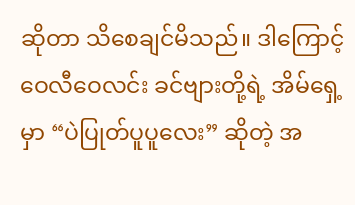ဆိုတာ သိစေချင်မိသည်။ ဒါကြောင့် ဝေလီဝေလင်း ခင်ဗျားတို့ရဲ့ အိမ်ရှေ့မှာ “ပဲပြုတ်ပူပူလေး” ဆိုတဲ့ အ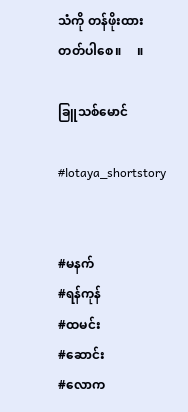သံကို တန်ဖိုးထားတတ်ပါစေ။     ။

ခြူသစ်မောင်

#lotaya_shortstory


#မနက်
#ရန်ကုန်
#ထမင်း
#ဆောင်း
#လောက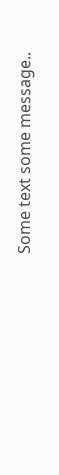Some text some message..